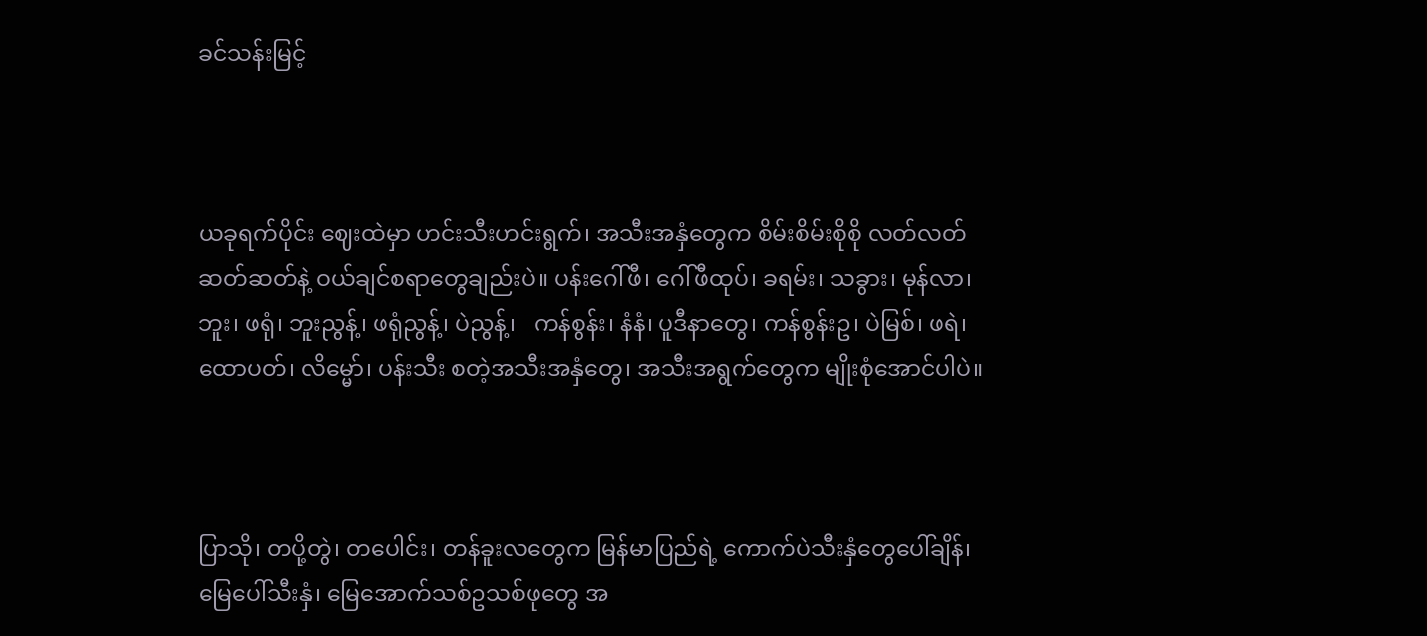ခင်သန်းမြင့်



ယခုရက်ပိုင်း ဈေးထဲမှာ ဟင်းသီးဟင်းရွက်၊ အသီးအနှံတွေက စိမ်းစိမ်းစိုစို လတ်လတ်ဆတ်ဆတ်နဲ့ ဝယ်ချင်စရာတွေချည်းပဲ။ ပန်းဂေါ်ဖီ၊ ဂေါ်ဖီထုပ်၊ ခရမ်း၊ သခွား၊ မုန်လာ၊ ဘူး၊ ဖရုံ၊ ဘူးညွန့်၊ ဖရုံညွန့်၊ ပဲညွန့်၊   ကန်စွန်း၊ နံနံ၊ ပူဒီနာတွေ၊ ကန်စွန်းဥ၊ ပဲမြစ်၊ ဖရဲ၊ ထောပတ်၊ လိမ္မော်၊ ပန်းသီး စတဲ့အသီးအနှံတွေ၊ အသီးအရွက်တွေက မျိုးစုံအောင်ပါပဲ။



ပြာသို၊ တပို့တွဲ၊ တပေါင်း၊ တန်ခူးလတွေက မြန်မာပြည်ရဲ့ ကောက်ပဲသီးနှံတွေပေါ်ချိန်၊ မြေပေါ်သီးနှံ၊ မြေအောက်သစ်ဥသစ်ဖုတွေ အ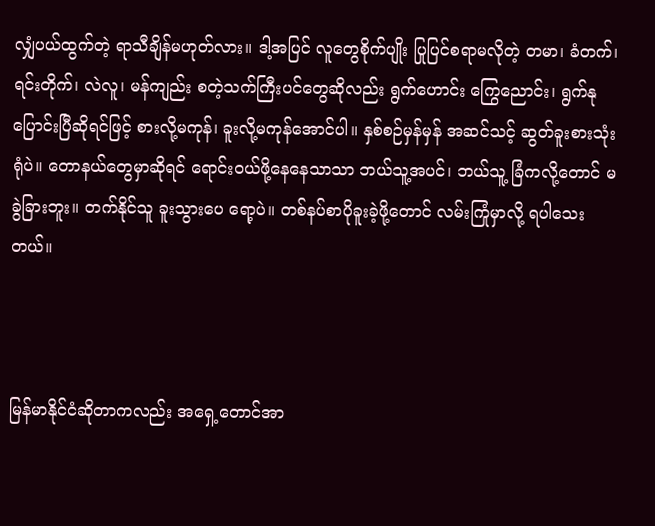လျှံပယ်ထွက်တဲ့ ရာသီချိန်မဟုတ်လား။ ဒါ့အပြင် လူတွေစိုက်ပျိုး ပြုပြင်စရာမလိုတဲ့ တမာ၊ ခံတက်၊ ရင်းတိုက်၊ လဲလူ၊ မန်ကျည်း စတဲ့သက်ကြီးပင်တွေဆိုလည်း ရွက်ဟောင်း ကြွေညောင်း၊ ရွက်နုပြောင်းပြီဆိုရင်ဖြင့် စားလို့မကုန်၊ ခူးလို့မကုန်အောင်ပါ။ နှစ်စဉ်မှန်မှန် အဆင်သင့် ဆွတ်ခူးစားသုံးရုံပဲ။ တောနယ်တွေမှာဆိုရင် ရောင်းဝယ်ဖို့နေနေသာသာ ဘယ်သူ့အပင်၊ ဘယ်သူ့ ခြံကလို့တောင် မခွဲခြားဘူး။ တက်နိုင်သူ ခူးသွားပေ ရော့ပဲ။ တစ်နပ်စာပိုခူးခဲ့ဖို့တောင် လမ်းကြုံမှာလို့ ရပါသေးတယ်။



မြန်မာနိုင်ငံဆိုတာကလည်း အရှေ့တောင်အာ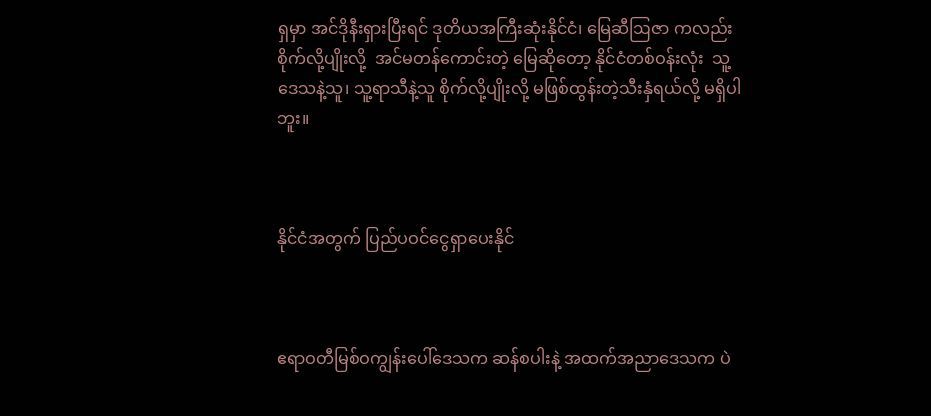ရှမှာ အင်ဒိုနီးရှားပြီးရင် ဒုတိယအကြီးဆုံးနိုင်ငံ၊ မြေဆီဩဇာ ကလည်း  စိုက်လို့ပျိုးလို့  အင်မတန်ကောင်းတဲ့ မြေဆိုတော့ နိုင်ငံတစ်ဝန်းလုံး  သူ့ဒေသနဲ့သူ၊ သူ့ရာသီနဲ့သူ စိုက်လို့ပျိုးလို့ မဖြစ်ထွန်းတဲ့သီးနှံရယ်လို့ မရှိပါဘူး။



နိုင်ငံအတွက် ပြည်ပဝင်ငွေရှာပေးနိုင်



ဧရာဝတီမြစ်ဝကျွန်းပေါ်ဒေသက ဆန်စပါးနဲ့ အထက်အညာဒေသက ပဲ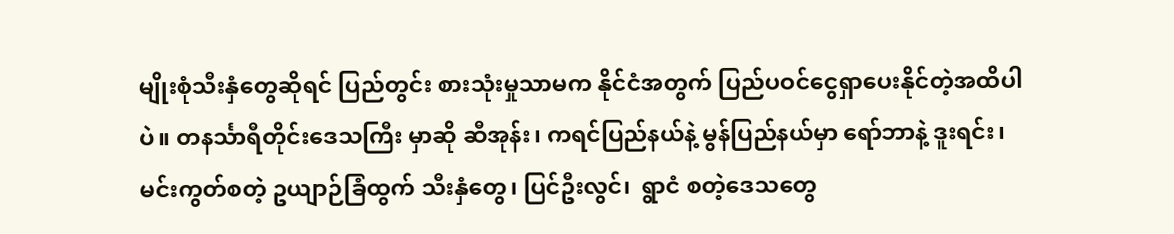မျိုးစုံသီးနှံတွေဆိုရင် ပြည်တွင်း စားသုံးမှုသာမက နိုင်ငံအတွက် ပြည်ပဝင်ငွေရှာပေးနိုင်တဲ့အထိပါပဲ။ တနင်္သာရီတိုင်းဒေသကြီး မှာဆို ဆီအုန်း၊ ကရင်ပြည်နယ်နဲ့ မွန်ပြည်နယ်မှာ ရော်ဘာနဲ့ ဒူးရင်း၊ မင်းကွတ်စတဲ့ ဥယျာဉ်ခြံထွက် သီးနှံတွေ၊ ပြင်ဦးလွင်၊  ရွာငံ စတဲ့ဒေသတွေ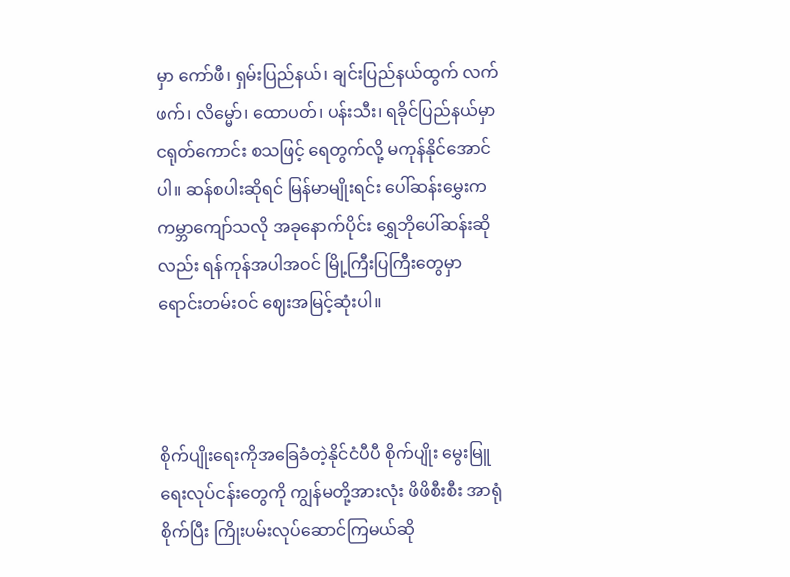မှာ ကော်ဖီ၊ ရှမ်းပြည်နယ်၊ ချင်းပြည်နယ်ထွက် လက်ဖက်၊ လိမ္မော်၊ ထောပတ်၊ ပန်းသီး၊ ရခိုင်ပြည်နယ်မှာ ငရုတ်ကောင်း စသဖြင့် ရေတွက်လို့ မကုန်နိုင်အောင်ပါ။ ဆန်စပါးဆိုရင် မြန်မာမျိုးရင်း ပေါ်ဆန်းမွှေးက ကမ္ဘာကျော်သလို အခုနောက်ပိုင်း ရွှေဘိုပေါ်ဆန်းဆိုလည်း ရန်ကုန်အပါအဝင် မြို့ကြီးပြကြီးတွေမှာ ရောင်းတမ်းဝင် ဈေးအမြင့်ဆုံးပါ။



စိုက်ပျိုးရေးကိုအခြေခံတဲ့နိုင်ငံပီပီ စိုက်ပျိုး မွေးမြူရေးလုပ်ငန်းတွေကို ကျွန်မတို့အားလုံး ဖိဖိစီးစီး အာရုံစိုက်ပြီး ကြိုးပမ်းလုပ်ဆောင်ကြမယ်ဆို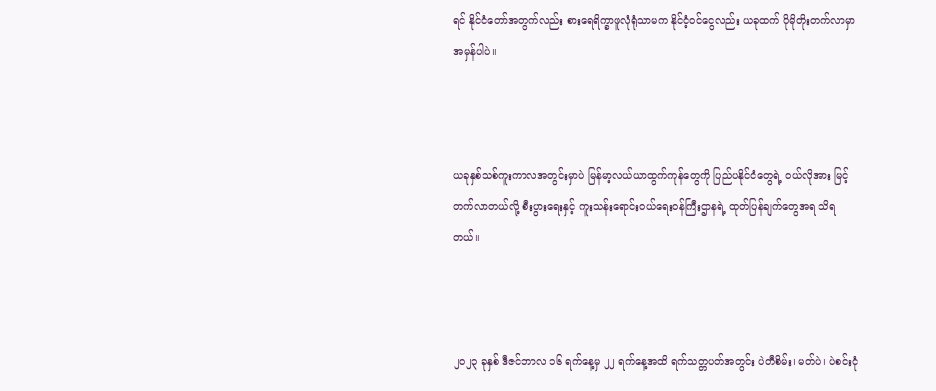ရင် နိုင်ငံတော်အတွက်လည်း စားရေရိက္ခာဖူလုံရုံသာမက နိုင်ငံ့ဝင်ငွေလည်း ယခုထက် ပိုမိုတိုးတက်လာမှာ အမှန်ပါပဲ။



ယခုနှစ်သစ်ကူးကာလအတွင်းမှာပဲ မြန်မာ့လယ်ယာထွက်ကုန်တွေကို ပြည်ပနိုင်ငံတွေရဲ့ ဝယ်လိုအား မြင့်တက်လာတယ်လို့ စီးပွားရေးနှင့် ကူးသန်းရောင်းဝယ်ရေးဝန်ကြီးဌာနရဲ့ ထုတ်ပြန်ချက်တွေအရ သိရတယ်။



၂၀၂၃ ခုနှစ် ဒီဇင်ဘာလ ၁၆ ရက်နေ့မှ ၂၂ ရက်နေ့အထိ ရက်သတ္တပတ်အတွင်း ပဲတီစိမ်း၊ မတ်ပဲ၊ ပဲစင်းငုံ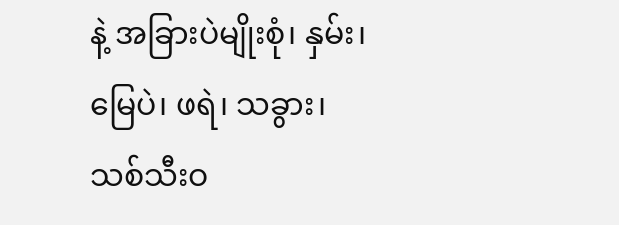နဲ့ အခြားပဲမျိုးစုံ၊ နှမ်း၊ မြေပဲ၊ ဖရဲ၊ သခွား၊ သစ်သီးဝ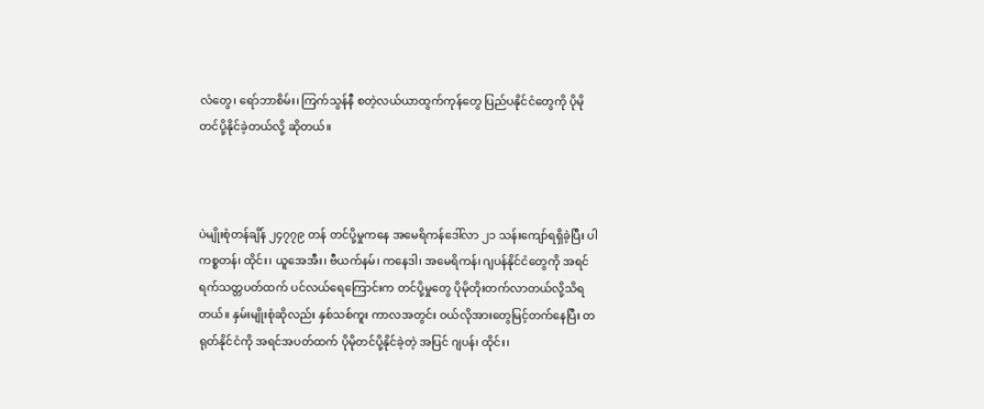လံတွေ၊ ရော်ဘာစိမ်း၊ ကြက်သွန်နီ စတဲ့လယ်ယာထွက်ကုန်တွေ ပြည်ပနိုင်ငံတွေကို ပိုမိုတင်ပို့နိုင်ခဲ့တယ်လို့ ဆိုတယ်။



ပဲမျိုးစုံတန်ချိန် ၂၄၇၇၉ တန် တင်ပို့မှုကနေ အမေရိကန်ဒေါ်လာ ၂၁ သန်းကျော်ရရှိခဲ့ပြီး ပါကစ္စတန်၊ ထိုင်း၊ ယူအေအီး၊ ဗီယက်နမ်၊ ကနေဒါ၊ အမေရိကန်၊ ဂျပန်နိုင်ငံတွေကို အရင်ရက်သတ္တပတ်ထက် ပင်လယ်ရေကြောင်းက တင်ပို့မှုတွေ ပိုမိုတိုးတက်လာတယ်လို့သိရတယ်။ နှမ်းမျိုးစုံဆိုလည်း နှစ်သစ်ကူး ကာလအတွင်း ဝယ်လိုအားတွေမြင့်တက်နေပြီး တရုတ်နိုင်ငံကို အရင်အပတ်ထက် ပိုမိုတင်ပို့နိုင်ခဲ့တဲ့ အပြင် ဂျပန်၊ ထိုင်း၊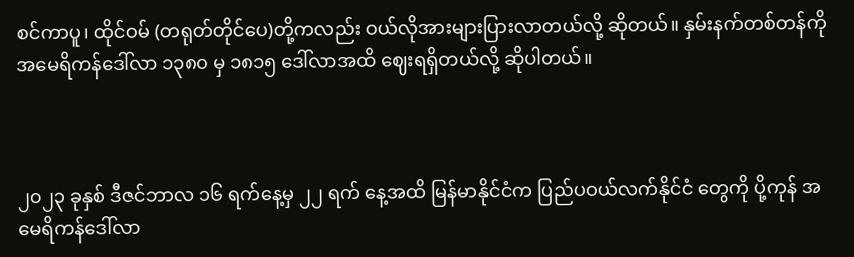စင်ကာပူ၊ ထိုင်ဝမ် (တရုတ်တိုင်ပေ)တို့ကလည်း ဝယ်လိုအားများပြားလာတယ်လို့ ဆိုတယ်။ နှမ်းနက်တစ်တန်ကို အမေရိကန်ဒေါ်လာ ၁၃၈၀ မှ ၁၈၁၅ ဒေါ်လာအထိ ဈေးရရှိတယ်လို့ ဆိုပါတယ်။



၂၀၂၃ ခုနှစ် ဒီဇင်ဘာလ ၁၆ ရက်နေ့မှ ၂၂ ရက် နေ့အထိ မြန်မာနိုင်ငံက ပြည်ပဝယ်လက်နိုင်ငံ တွေကို ပို့ကုန် အမေရိကန်ဒေါ်လာ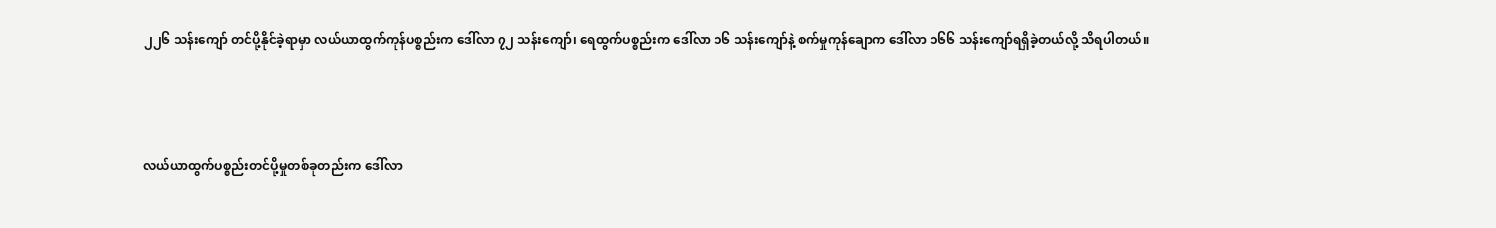၂၂၆ သန်းကျော် တင်ပို့နိုင်ခဲ့ရာမှာ လယ်ယာထွက်ကုန်ပစ္စည်းက ဒေါ်လာ ၇၂ သန်းကျော်၊ ရေထွက်ပစ္စည်းက ဒေါ်လာ ၁၆ သန်းကျော်နဲ့ စက်မှုကုန်ချောက ဒေါ်လာ ၁၆၆ သန်းကျော်ရရှိခဲ့တယ်လို့ သိရပါတယ်။



လယ်ယာထွက်ပစ္စည်းတင်ပို့မှုတစ်ခုတည်းက ဒေါ်လာ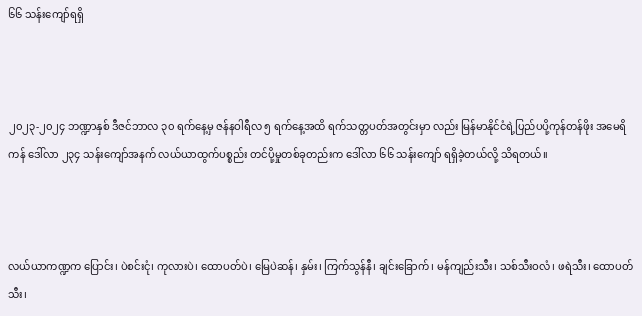၆၆ သန်းကျော်ရရှိ



၂၀၂၃-၂၀၂၄ ဘဏ္ဍာနှစ် ဒီဇင်ဘာလ ၃၀ ရက်နေ့မှ ဇန်နဝါရီလ ၅ ရက်နေ့အထိ ရက်သတ္တပတ်အတွင်းမှာ လည်း မြန်မာနိုင်ငံရဲ့ပြည်ပပို့ကုန်တန်ဖိုး အမေရိကန် ဒေါ်လာ ၂၃၄ သန်းကျော်အနက် လယ်ယာထွက်ပစ္စည်း တင်ပို့မှုတစ်ခုတည်းက ဒေါ်လာ ၆၆ သန်းကျော် ရရှိခဲ့တယ်လို့ သိရတယ်။



လယ်ယာကဏ္ဍက ပြောင်း၊ ပဲစင်းငုံ၊ ကုလားပဲ၊ ထောပတ်ပဲ၊ မြေပဲဆန်၊ နှမ်း၊ ကြက်သွန်နီ၊ ချင်းခြောက်၊ မန်ကျည်းသီး၊ သစ်သီးဝလံ၊ ဖရဲသီး၊ ထောပတ်သီး၊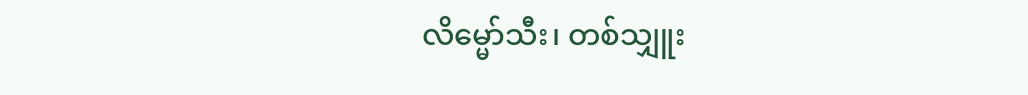လိမ္မော်သီး၊ တစ်သျှူး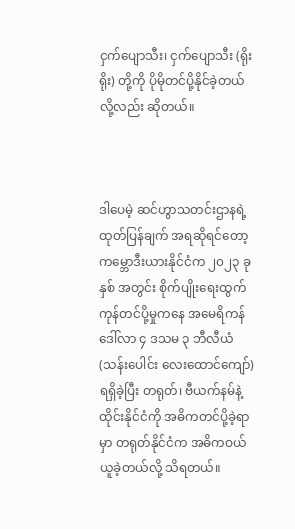ငှက်ပျောသီး၊ ငှက်ပျောသီး (ရိုးရိုး) တို့ကို ပိုမိုတင်ပို့နိုင်ခဲ့တယ်လို့လည်း ဆိုတယ်။



ဒါပေမဲ့ ဆင်ဟွာသတင်းဌာနရဲ့ထုတ်ပြန်ချက် အရဆိုရင်တော့ ကမ္ဘောဒီးယားနိုင်ငံက ၂၀၂၃ ခုနှစ် အတွင်း စိုက်ပျိုးရေးထွက်ကုန်တင်ပို့မှုကနေ အမေရိကန်ဒေါ်လာ ၄ ဒသမ ၃ ဘီလီယံ (သန်းပေါင်း လေးထောင်ကျော်) ရရှိခဲ့ပြီး တရုတ်၊ ဗီယက်နမ်နဲ့ ထိုင်းနိုင်ငံကို အဓိကတင်ပို့ခဲ့ရာမှာ တရုတ်နိုင်ငံက အဓိကဝယ်ယူခဲ့တယ်လို့ သိရတယ်။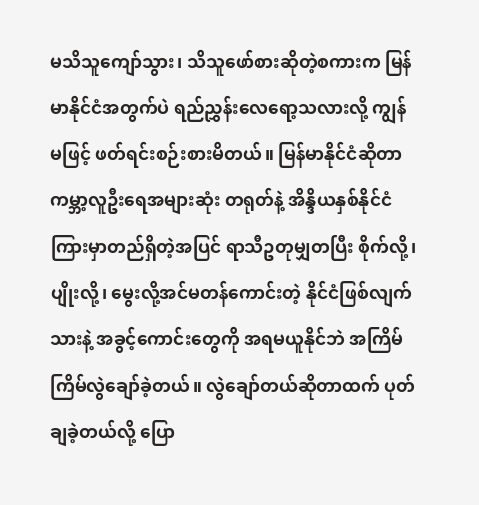မသိသူကျော်သွား၊ သိသူဖော်စားဆိုတဲ့စကားက မြန်မာနိုင်ငံအတွက်ပဲ ရည်ညွှန်းလေရော့သလားလို့ ကျွန်မဖြင့် ဖတ်ရင်းစဉ်းစားမိတယ်။ မြန်မာနိုင်ငံဆိုတာ ကမ္ဘာ့လူဦးရေအများဆုံး တရုတ်နဲ့ အိန္ဒိယနှစ်နိုင်ငံ ကြားမှာတည်ရှိတဲ့အပြင် ရာသီဥတုမျှတပြီး စိုက်လို့၊ ပျိုးလို့၊ မွေးလို့အင်မတန်ကောင်းတဲ့ နိုင်ငံဖြစ်လျက်သားနဲ့ အခွင့်ကောင်းတွေကို အရမယူနိုင်ဘဲ အကြိမ်ကြိမ်လွဲချော်ခဲ့တယ်။ လွဲချော်တယ်ဆိုတာထက် ပုတ်ချခဲ့တယ်လို့ ပြော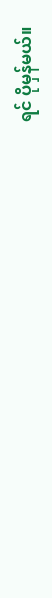ရင် ပိုမှန်မယ်။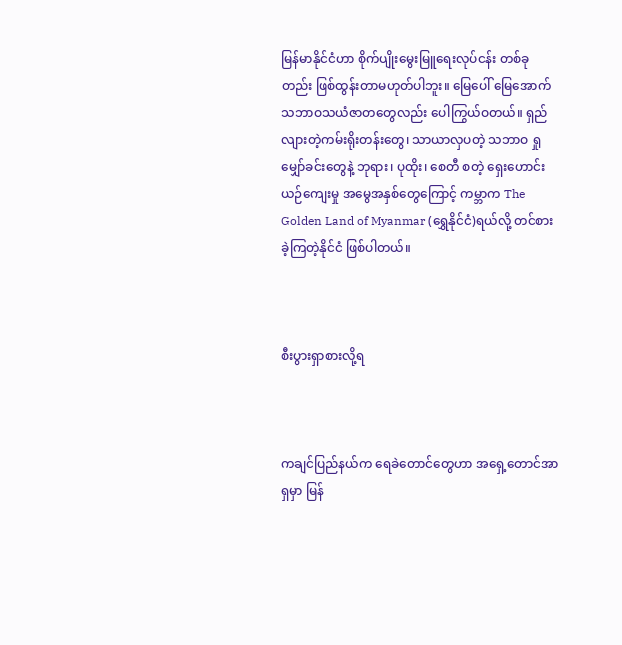မြန်မာနိုင်ငံဟာ စိုက်ပျိုးမွေးမြူရေးလုပ်ငန်း တစ်ခုတည်း ဖြစ်ထွန်းတာမဟုတ်ပါဘူး။ မြေပေါ် မြေအောက် သဘာဝသယံဇာတတွေလည်း ပေါကြွယ်ဝတယ်။ ရှည်လျားတဲ့ကမ်းရိုးတန်းတွေ၊ သာယာလှပတဲ့ သဘာဝ ရှုမျှော်ခင်းတွေနဲ့ ဘုရား၊ ပုထိုး၊ စေတီ စတဲ့ ရှေးဟောင်းယဉ်ကျေးမှု အမွေအနှစ်တွေကြောင့် ကမ္ဘာက The Golden Land of Myanmar (ရွှေနိုင်ငံ)ရယ်လို့ တင်စားခဲ့ကြတဲ့နိုင်ငံ ဖြစ်ပါတယ်။



စီးပွားရှာစားလို့ရ



ကချင်ပြည်နယ်က ရေခဲတောင်တွေဟာ အရှေ့တောင်အာရှမှာ မြန်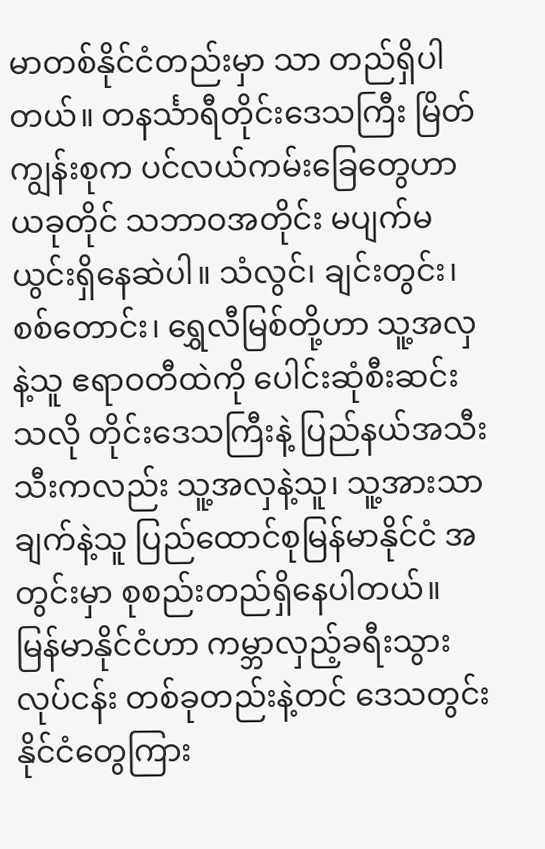မာတစ်နိုင်ငံတည်းမှာ သာ တည်ရှိပါတယ်။ တနင်္သာရီတိုင်းဒေသကြီး မြိတ်ကျွန်းစုက ပင်လယ်ကမ်းခြေတွေဟာ ယခုတိုင် သဘာဝအတိုင်း မပျက်မယွင်းရှိနေဆဲပါ။ သံလွင်၊ ချင်းတွင်း၊ စစ်တောင်း၊ ရွှေလီမြစ်တို့ဟာ သူ့အလှနဲ့သူ ဧရာဝတီထဲကို ပေါင်းဆုံစီးဆင်းသလို တိုင်းဒေသကြီးနဲ့ ပြည်နယ်အသီးသီးကလည်း သူ့အလှနဲ့သူ၊ သူ့အားသာချက်နဲ့သူ ပြည်ထောင်စုမြန်မာနိုင်ငံ အတွင်းမှာ စုစည်းတည်ရှိနေပါတယ်။ မြန်မာနိုင်ငံဟာ ကမ္ဘာလှည့်ခရီးသွားလုပ်ငန်း တစ်ခုတည်းနဲ့တင် ဒေသတွင်းနိုင်ငံတွေကြား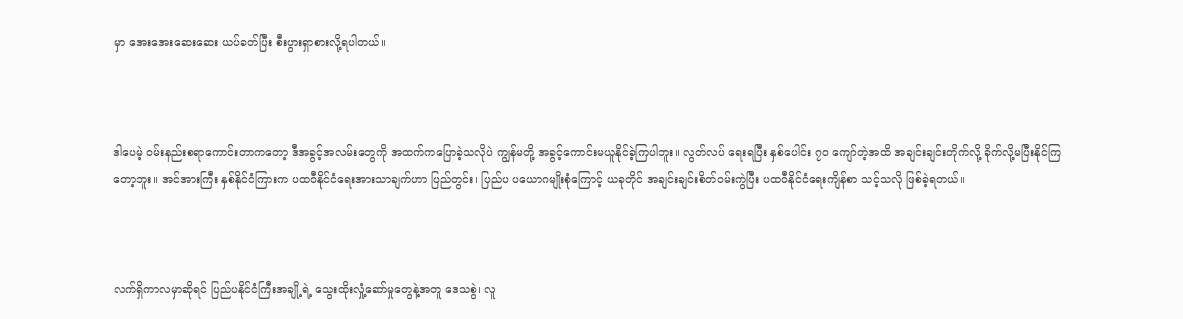မှာ အေးအေးဆေးဆေး ယပ်ခတ်ပြီး စီးပွားရှာစားလို့ရပါတယ်။



ဒါပေမဲ့ ဝမ်းနည်းစရာကောင်းတာကတော့ ဒီအခွင့်အလမ်းတွေကို အထက်ကပြောခဲ့သလိုပဲ ကျွန်မတို့ အခွင့်ကောင်းမယူနိုင်ခဲ့ကြပါဘူး။ လွတ်လပ် ရေးရပြီး နှစ်ပေါင်း ၇၀ ကျော်တဲ့အထိ အချင်းချင်းတိုက်လို့ ခိုက်လို့မပြီးနိုင်ကြတော့ဘူး။ အင်အားကြီး နှစ်နိုင်ငံကြားက ပထဝီနိုင်ငံရေးအားသာချက်ဟာ ပြည်တွင်း၊ ပြည်ပ ပယောဂမျိုးစုံကြောင့် ယခုတိုင် အချင်းချင်းစိတ်ဝမ်းကွဲပြီး ပထဝီနိုင်ငံရေးကျိန်စာ သင့်သလို ဖြစ်ခဲ့ရတယ်။



လက်ရှိကာလမှာဆိုရင် ပြည်ပနိုင်ငံကြီးအချို့ရဲ့ သွေးထိုးလှုံ့ဆော်မှုတွေနဲ့အတူ ဒေသစွဲ၊ လူ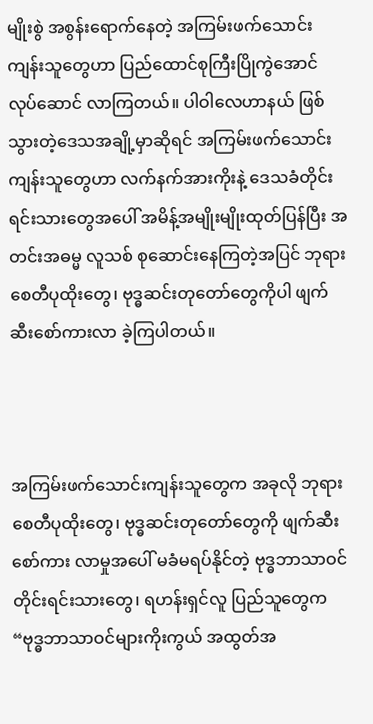မျိုးစွဲ အစွန်းရောက်နေတဲ့ အကြမ်းဖက်သောင်းကျန်းသူတွေဟာ ပြည်ထောင်စုကြီးပြိုကွဲအောင် လုပ်ဆောင် လာကြတယ်။ ပါဝါလေဟာနယ် ဖြစ်သွားတဲ့ဒေသအချို့မှာဆိုရင် အကြမ်းဖက်သောင်းကျန်းသူတွေဟာ လက်နက်အားကိုးနဲ့ ဒေသခံတိုင်းရင်းသားတွေအပေါ် အမိန့်အမျိုးမျိုးထုတ်ပြန်ပြီး အတင်းအဓမ္မ လူသစ် စုဆောင်းနေကြတဲ့အပြင် ဘုရားစေတီပုထိုးတွေ၊ ဗုဒ္ဓဆင်းတုတော်တွေကိုပါ ဖျက်ဆီးစော်ကားလာ ခဲ့ကြပါတယ်။



အကြမ်းဖက်သောင်းကျန်းသူတွေက အခုလို ဘုရားစေတီပုထိုးတွေ၊ ဗုဒ္ဓဆင်းတုတော်တွေကို ဖျက်ဆီးစော်ကား လာမှုအပေါ် မခံမရပ်နိုင်တဲ့ ဗုဒ္ဓဘာသာဝင်တိုင်းရင်းသားတွေ၊ ရဟန်းရှင်လူ ပြည်သူတွေက “ဗုဒ္ဓဘာသာဝင်များကိုးကွယ် အထွတ်အ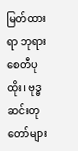မြတ်ထားရာ ဘုရားစေတီပုထိုး၊ ဗုဒ္ဓဆင်းတုတော်များ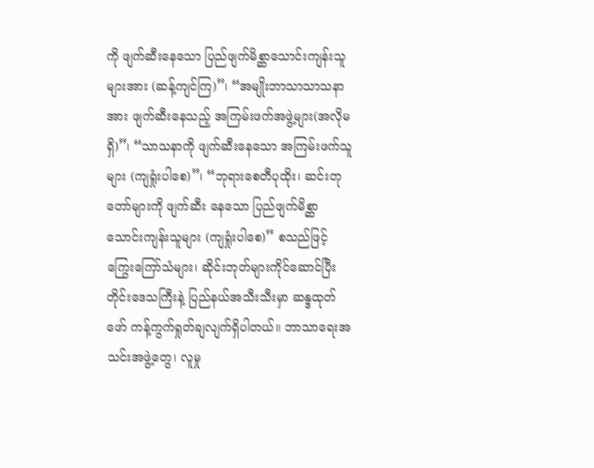ကို ဖျက်ဆီးနေသော ပြည်ဖျက်မိစ္ဆာသောင်းကျန်းသူများအား (ဆန့်ကျင်ကြ)”၊ “အမျိုးဘာသာသာသနာအား ဖျက်ဆီးနေသည့် အကြမ်းဖက်အဖွဲ့များ(အလိုမရှိ)”၊ “သာသနာကို ဖျက်ဆီးနေသော အကြမ်းဖက်သူများ (ကျရှုံးပါစေ)”၊ “ဘုရားစေတီပုထိုး၊ ဆင်းတုတော်များကို ဖျက်ဆီး နေသော ပြည်ဖျက်မိစ္ဆာသောင်းကျန်းသူများ (ကျရှုံးပါစေ)” စသည်ဖြင့် ကြွေးကြော်သံများ၊ ဆိုင်းဘုတ်များကိုင်ဆောင်ပြီး တိုင်းဒေသကြီးနဲ့ ပြည်နယ်အသီးသီးမှာ ဆန္ဒထုတ်ဖော် ကန့်ကွက်ရှုတ်ချလျက်ရှိပါတယ်။ ဘာသာရေးအသင်းအဖွဲ့တွေ၊ လူမှု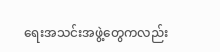ရေးအသင်းအဖွဲ့တွေကလည်း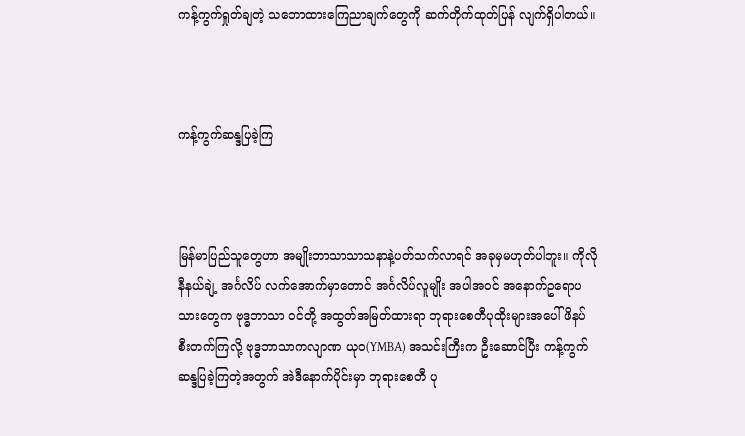ကန့်ကွက်ရှုတ်ချတဲ့ သဘောထားကြေညာချက်တွေကို ဆက်တိုက်ထုတ်ပြန် လျက်ရှိပါတယ်။



ကန့်ကွက်ဆန္ဒပြခဲ့ကြ



မြန်မာပြည်သူတွေဟာ အမျိုးဘာသာသာသနာနဲ့ပတ်သက်လာရင် အခုမှမဟုတ်ပါဘူး။ ကိုလိုနီနယ်ချဲ့ အင်္ဂလိပ် လက်အောက်မှာတောင် အင်္ဂလိပ်လူမျိုး အပါအဝင် အနောက်ဥရောပသားတွေက ဗုဒ္ဓဘာသာ ဝင်တို့ အထွတ်အမြတ်ထားရာ ဘုရားစေတီပုထိုးများအပေါ် ဖိနပ်စီးတက်ကြလို့ ဗုဒ္ဓဘာသာကလျာဏ ယုဝ(YMBA) အသင်းကြီးက ဦးဆောင်ပြီး ကန့်ကွက် ဆန္ဒပြခဲ့ကြတဲ့အတွက် အဲဒီနောက်ပိုင်းမှာ ဘုရားစေတီ ပု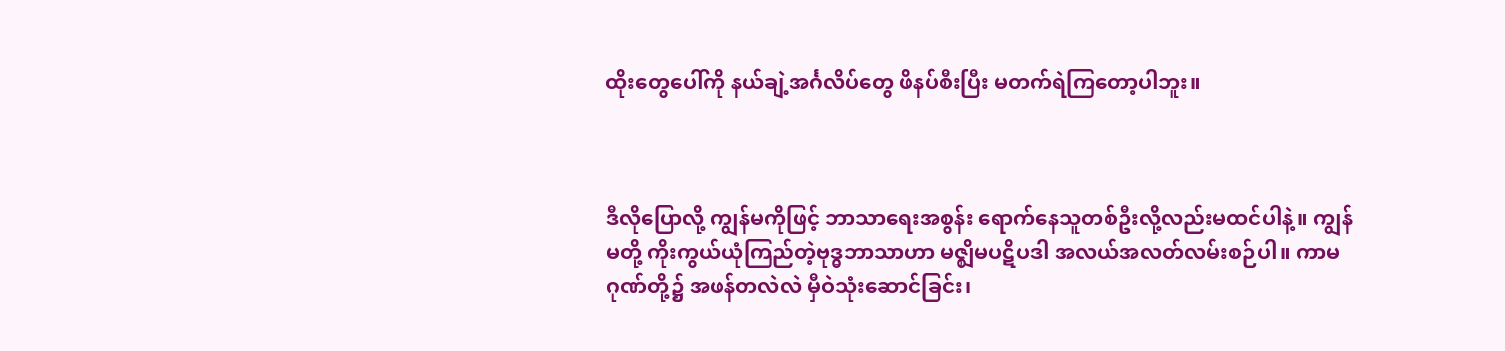ထိုးတွေပေါ်ကို နယ်ချဲ့အင်္ဂလိပ်တွေ ဖိနပ်စီးပြီး မတက်ရဲကြတော့ပါဘူး။



ဒီလိုပြောလို့ ကျွန်မကိုဖြင့် ဘာသာရေးအစွန်း ရောက်နေသူတစ်ဦးလို့လည်းမထင်ပါနဲ့။ ကျွန်မတို့ ကိုးကွယ်ယုံကြည်တဲ့ဗုဒ္ဓဘာသာဟာ မဇ္ဈိမပဋိပဒါ အလယ်အလတ်လမ်းစဉ်ပါ။ ကာမဂုဏ်တို့၌ အဖန်တလဲလဲ မှီဝဲသုံးဆောင်ခြင်း၊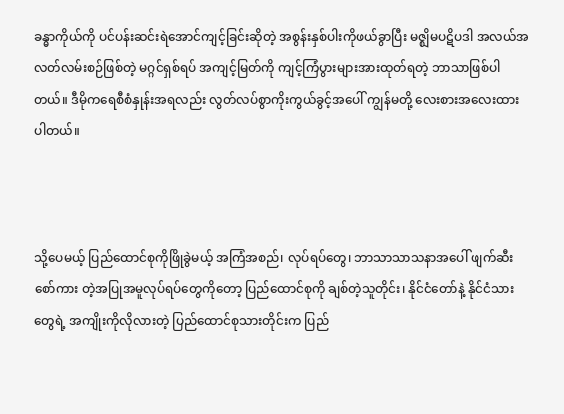ခန္ဓာကိုယ်ကို ပင်ပန်းဆင်းရဲအောင်ကျင့်ခြင်းဆိုတဲ့ အစွန်းနှစ်ပါးကိုဖယ်ခွာပြီး မဇ္ဈိမပဋိပဒါ အလယ်အလတ်လမ်းစဉ်ဖြစ်တဲ့ မဂ္ဂင်ရှစ်ရပ် အကျင့်မြတ်ကို ကျင့်ကြံပွားများအားထုတ်ရတဲ့ ဘာသာဖြစ်ပါတယ်။ ဒီမိုကရေစီစံနှုန်းအရလည်း လွတ်လပ်စွာကိုးကွယ်ခွင့်အပေါ် ကျွန်မတို့ လေးစားအလေးထားပါတယ်။



သို့ပေမယ့် ပြည်ထောင်စုကိုဖြိုခွဲမယ့် အကြံအစည်၊ လုပ်ရပ်တွေ၊ ဘာသာသာသနာအပေါ် ဖျက်ဆီးစော်ကား တဲ့အပြုအမူလုပ်ရပ်တွေကိုတော့ ပြည်ထောင်စုကို ချစ်တဲ့သူတိုင်း၊ နိုင်ငံတော်နဲ့ နိုင်ငံသားတွေရဲ့ အကျိုးကိုလိုလားတဲ့ ပြည်ထောင်စုသားတိုင်းက ပြည်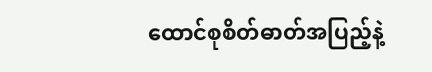ထောင်စုစိတ်ဓာတ်အပြည့်နဲ့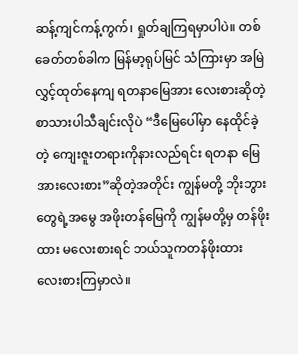ဆန့်ကျင်ကန့်ကွက်၊ ရှုတ်ချကြရမှာပါပဲ။ တစ်ခေတ်တစ်ခါက မြန်မာ့ရုပ်မြင် သံကြားမှာ အမြဲလွှင့်ထုတ်နေကျ ရတနာမြေအား လေးစားဆိုတဲ့ စာသားပါသီချင်းလိုပဲ “ဒီမြေပေါ်မှာ နေထိုင်ခဲ့တဲ့ ကျေးဇူးတရားကိုနားလည်ရင်း ရတနာ မြေအားလေးစား”ဆိုတဲ့အတိုင်း ကျွန်မတို့ ဘိုးဘွားတွေရဲ့အမွေ အဖိုးတန်မြေကို ကျွန်မတို့မှ တန်ဖိုးထား မလေးစားရင် ဘယ်သူကတန်ဖိုးထား လေးစားကြမှာလဲ။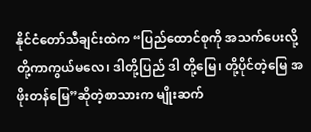နိုင်ငံတော်သီချင်းထဲက “ပြည်ထောင်စုကို အသက်ပေးလို့ တို့ကာကွယ်မလေ၊ ဒါတို့ပြည် ဒါ တို့မြေ၊ တို့ပိုင်တဲ့မြေ အဖိုးတန်မြေ”ဆိုတဲ့စာသားက မျိုးဆက်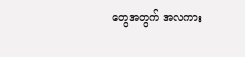တွေအတွက် အလကား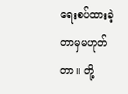ရေးစပ်ထားခဲ့တာမှမဟုတ်တာ။ တို့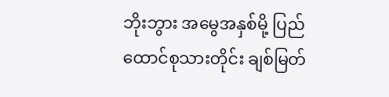ဘိုးဘွား အမွေအနှစ်မို့ ပြည်ထောင်စုသားတိုင်း ချစ်မြတ်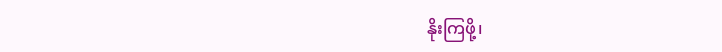နိုးကြဖို့၊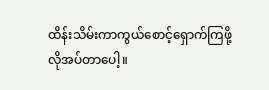ထိန်းသိမ်းကာကွယ်စောင့်ရှောက်ကြဖို့ လိုအပ်တာပေါ့။